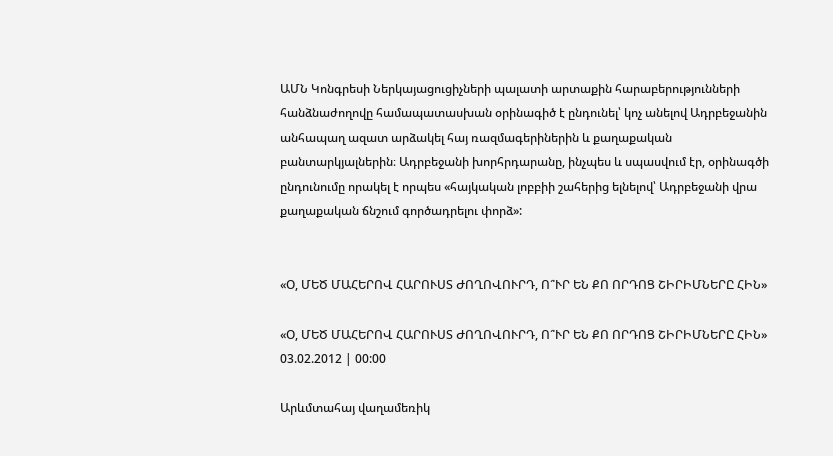ԱՄՆ Կոնգրեսի Ներկայացուցիչների պալատի արտաքին հարաբերությունների հանձնաժողովը համապատասխան օրինագիծ է ընդունել՝ կոչ անելով Ադրբեջանին անհապաղ ազատ արձակել հայ ռազմագերիներին և քաղաքական բանտարկյալներին։ Ադրբեջանի խորհրդարանը, ինչպես և սպասվում էր, օրինագծի ընդունումը որակել է որպես «հայկական լոբբիի շահերից ելնելով՝ Ադրբեջանի վրա քաղաքական ճնշում գործադրելու փորձ»:


«Օ, ՄԵԾ ՄԱՀԵՐՈՎ ՀԱՐՈՒՍՏ ԺՈՂՈՎՈՒՐԴ, Ո՞ՒՐ ԵՆ ՔՈ ՈՐԴՈՑ ՇԻՐԻՄՆԵՐԸ ՀԻՆ»

«Օ, ՄԵԾ ՄԱՀԵՐՈՎ ՀԱՐՈՒՍՏ ԺՈՂՈՎՈՒՐԴ, Ո՞ՒՐ ԵՆ ՔՈ ՈՐԴՈՑ ՇԻՐԻՄՆԵՐԸ ՀԻՆ»
03.02.2012 | 00:00

Արևմտահայ վաղամեռիկ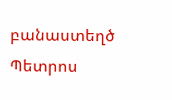բանաստեղծ Պետրոս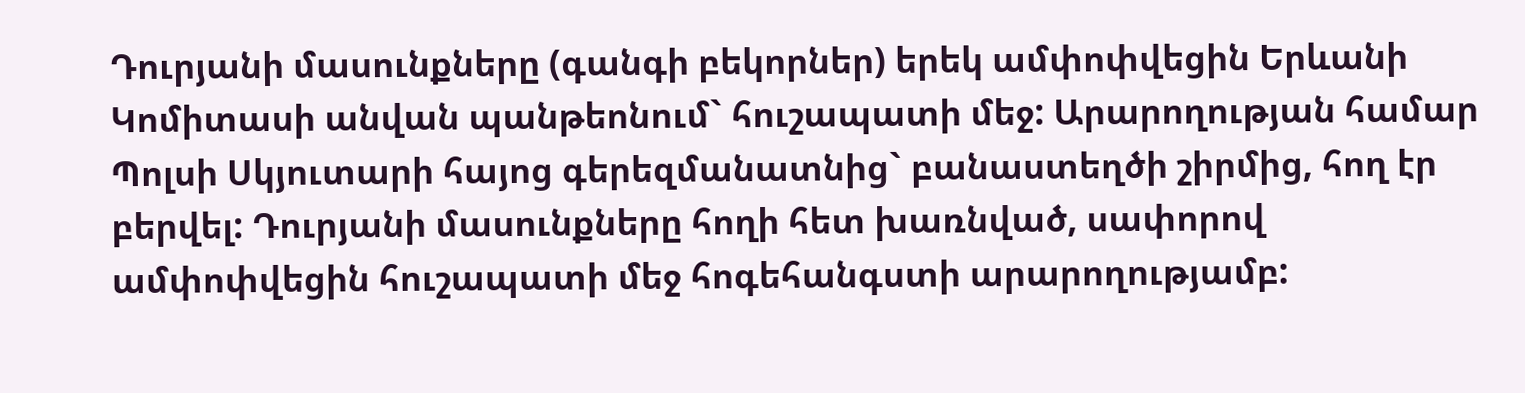Դուրյանի մասունքները (գանգի բեկորներ) երեկ ամփոփվեցին Երևանի Կոմիտասի անվան պանթեոնում` հուշապատի մեջ: Արարողության համար Պոլսի Սկյուտարի հայոց գերեզմանատնից` բանաստեղծի շիրմից, հող էր բերվել: Դուրյանի մասունքները հողի հետ խառնված, սափորով ամփոփվեցին հուշապատի մեջ հոգեհանգստի արարողությամբ: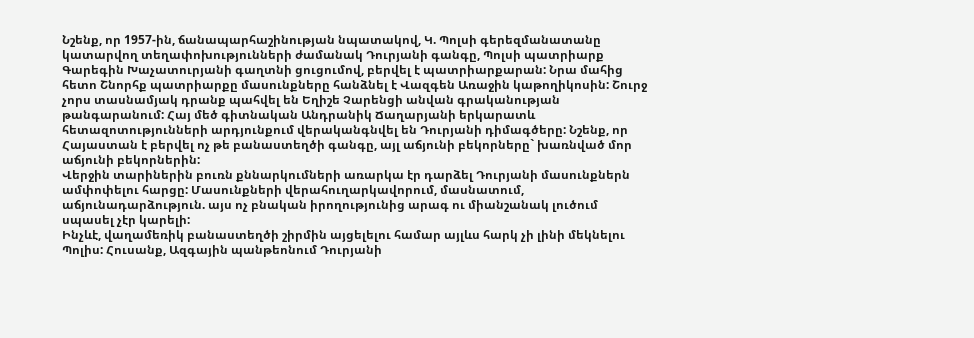Նշենք, որ 1957-ին, ճանապարհաշինության նպատակով, Կ. Պոլսի գերեզմանատանը կատարվող տեղափոխությունների ժամանակ Դուրյանի գանգը, Պոլսի պատրիարք Գարեգին Խաչատուրյանի գաղտնի ցուցումով, բերվել է պատրիարքարան: Նրա մահից հետո Շնորհք պատրիարքը մասունքները հանձնել է Վազգեն Առաջին կաթողիկոսին: Շուրջ չորս տասնամյակ դրանք պահվել են Եղիշե Չարենցի անվան գրականության թանգարանում: Հայ մեծ գիտնական Անդրանիկ Ճաղարյանի երկարատև հետազոտությունների արդյունքում վերականգնվել են Դուրյանի դիմագծերը: Նշենք, որ Հայաստան է բերվել ոչ թե բանաստեղծի գանգը, այլ աճյունի բեկորները` խառնված մոր աճյունի բեկորներին:
Վերջին տարիներին բուռն քննարկումների առարկա էր դարձել Դուրյանի մասունքներն ամփոփելու հարցը: Մասունքների վերահուղարկավորում, մասնատում, աճյունադարձություն. այս ոչ բնական իրողությունից արագ ու միանշանակ լուծում սպասել չէր կարելի:
Ինչևէ, վաղամեռիկ բանաստեղծի շիրմին այցելելու համար այլևս հարկ չի լինի մեկնելու Պոլիս: Հուսանք, Ազգային պանթեոնում Դուրյանի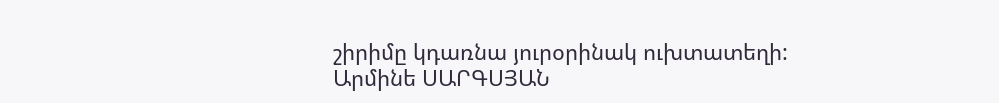շիրիմը կդառնա յուրօրինակ ուխտատեղի:
Արմինե ՍԱՐԳՍՅԱՆ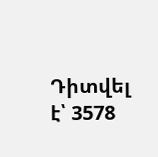Դիտվել է՝ 3578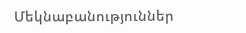Մեկնաբանություններ